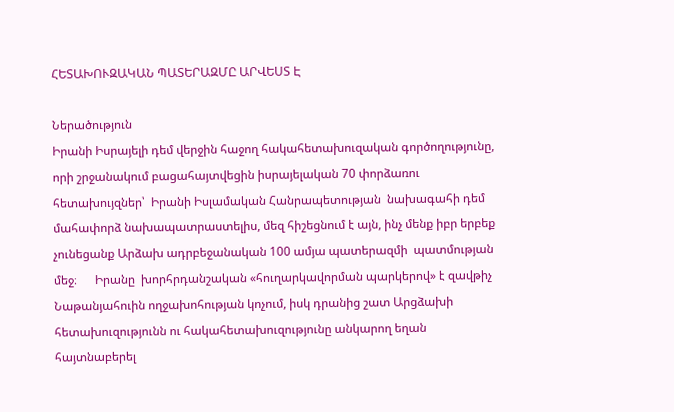ՀԵՏԱԽՈՒԶԱԿԱՆ ՊԱՏԵՐԱԶՄԸ ԱՐՎԵՍՏ Է

Ներածություն
Իրանի Իսրայելի դեմ վերջին հաջող հակահետախուզական գործողությունը, որի շրջանակում բացահայտվեցին իսրայելական 70 փորձառու հետախույզներ՝  Իրանի Իսլամական Հանրապետության  նախագահի դեմ մահափորձ նախապատրաստելիս, մեզ հիշեցնում է այն, ինչ մենք իբր երբեք չունեցանք Արձախ ադրբեջանական 100 ամյա պատերազմի  պատմության մեջ։      Իրանը  խորհրդանշական «հուղարկավորման պարկերով» է զավթիչ Նաթանյահուին ողջախոհության կոչում, իսկ դրանից շատ Արցձախի հետախուզությունն ու հակահետախուզությունը անկարող եղան հայտնաբերել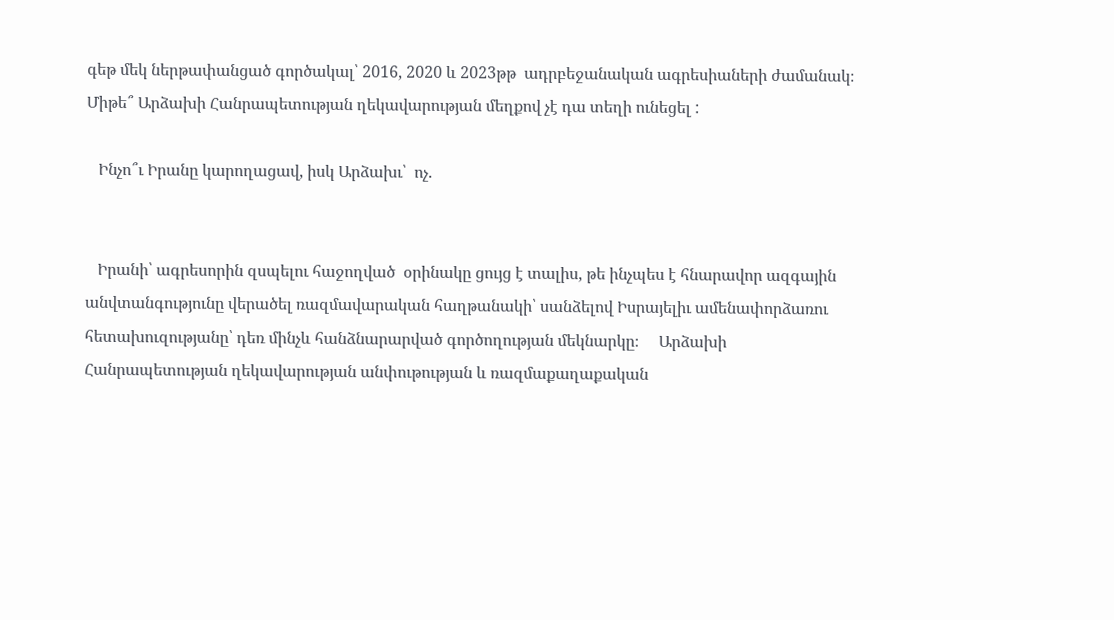գեթ մեկ ներթափանցած գործակալ՝ 2016, 2020 և 2023թթ  ադրբեջանական ագրեսիաների ժամանակ։ Միթե՞ Արձախի Հանրապետության ղեկավարության մեղքով չէ դա տեղի ունեցել :

   Ինչո՞ւ Իրանը կարողացավ, իսկ Արձախւ՝  ոչ.


   Իրանի՝ ագրեսորին զսպելու հաջողված  օրինակը ցույց է տալիս, թե ինչպես է հնարավոր ազգային անվտանգությունը վերածել ռազմավարական հաղթանակի՝ սանձելով Իսրայելիւ ամենափորձառու հետախուզությանը՝ դեռ մինչև հանձնարարված գործողության մեկնարկը։     Արձախի Հանրապետության ղեկավարության անփութության և ռազմաքաղաքական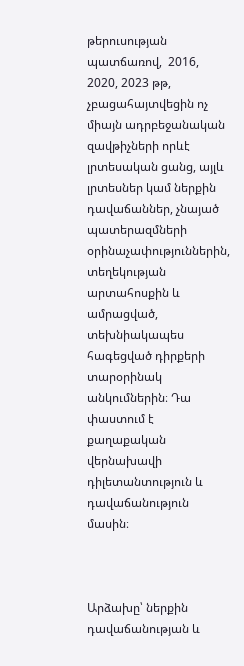թերուսության պատճառով,  2016, 2020, 2023 թթ, չբացահայտվեցին ոչ միայն ադրբեջանական զավթիչների որևէ լրտեսական ցանց, այլև լրտեսներ կամ ներքին դավաճաններ, չնայած պատերազմների օրինաչափություններին, տեղեկության արտահոսքին և ամրացված, տեխնիակապես հագեցված դիրքերի տարօրինակ անկումներին։ Դա փաստում է քաղաքական վերնախավի դիլետանտություն և դավաճանություն մասին։



Արձախը՝ ներքին դավաճանության և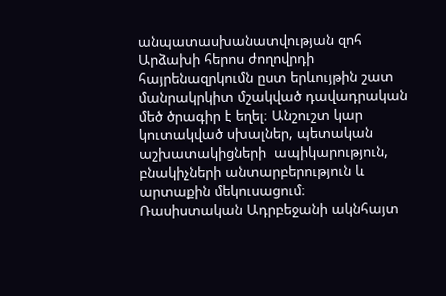անպատասխանատվության զոհ
Արձախի հերոս ժողովրդի հայրենազրկումն ըստ երևույթին շատ մանրակրկիտ մշակված դավադրական մեծ ծրագիր է եղել։ Անշուշտ կար կուտակված սխալներ, պետական աշխատակիցների  ապիկարություն, բնակիչների անտարբերություն և արտաքին մեկուսացում։      Ռասիստական Ադրբեջանի ակնհայտ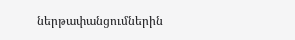ներթափանցումներին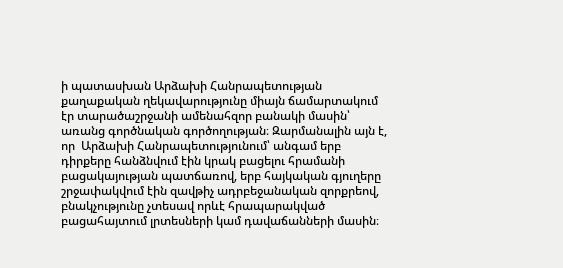ի պատասխան Արձախի Հանրապետության  քաղաքական ղեկավարությունը միայն ճամարտակում էր տարածաշրջանի ամենահզոր բանակի մասին՝ առանց գործնական գործողության։ Զարմանալին այն է, որ  Արձախի Հանրապետությունում՝ անգամ երբ դիրքերը հանձնվում էին կրակ բացելու հրամանի բացակայության պատճառով, երբ հայկական գյուղերը շրջափակվում էին զավթիչ ադրբեջանական զորքրեով, բնակչությունը չտեսավ որևէ հրապարակված բացահայտում լրտեսների կամ դավաճանների մասին։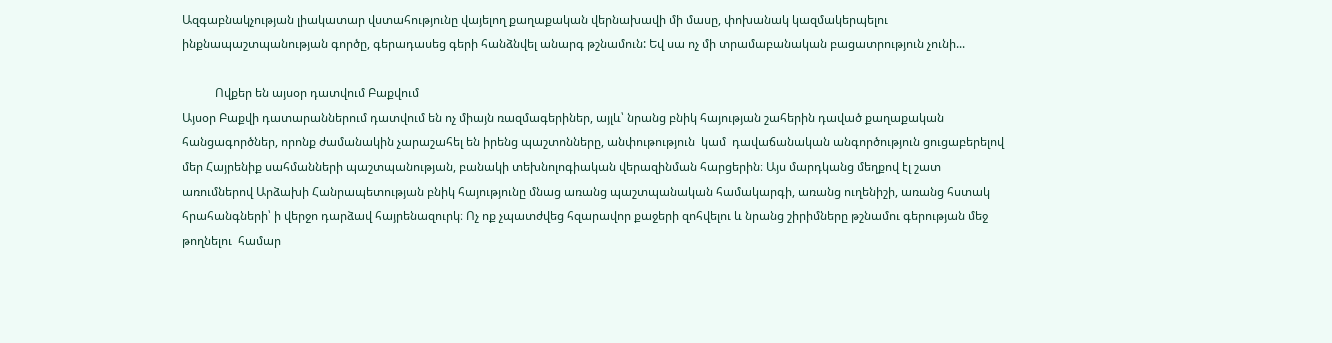Ազգաբնակչության լիակատար վստահությունը վայելող քաղաքական վերնախավի մի մասը, փոխանակ կազմակերպելու ինքնապաշտպանության գործը, գերադասեց գերի հանձնվել անարգ թշնամուն: Եվ սա ոչ մի տրամաբանական բացատրություն չունի...

           Ովքեր են այսօր դատվում Բաքվում
Այսօր Բաքվի դատարաններում դատվում են ոչ միայն ռազմագերիներ, այլև՝ նրանց բնիկ հայության շահերին դաված քաղաքական հանցագործներ, որոնք ժամանակին չարաշահել են իրենց պաշտոնները, անփութություն  կամ  դավաճանական անգործություն ցուցաբերելով մեր Հայրենիք սահմանների պաշտպանության, բանակի տեխնոլոգիական վերազինման հարցերին։ Այս մարդկանց մեղքով էլ շատ առումներով Արձախի Հանրապետության բնիկ հայությունը մնաց առանց պաշտպանական համակարգի, առանց ուղենիշի, առանց հստակ հրահանգների՝ ի վերջո դարձավ հայրենազուրկ։ Ոչ ոք չպատժվեց հզարավոր քաջերի զոհվելու և նրանց շիրիմները թշնամու գերության մեջ թողնելու  համար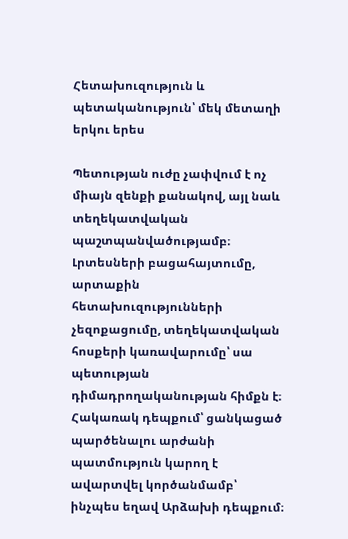Հետախուզություն և պետականություն՝ մեկ մետաղի երկու երես

Պետության ուժը չափվում է ոչ միայն զենքի քանակով, այլ նաև տեղեկատվական պաշտպանվածությամբ։ Լրտեսների բացահայտումը, արտաքին հետախուզությունների չեզոքացումը, տեղեկատվական հոսքերի կառավարումը՝ սա պետության դիմադրողականության հիմքն է։ Հակառակ դեպքում՝ ցանկացած պարծենալու արժանի պատմություն կարող է ավարտվել կործանմամբ՝ ինչպես եղավ Արձախի դեպքում։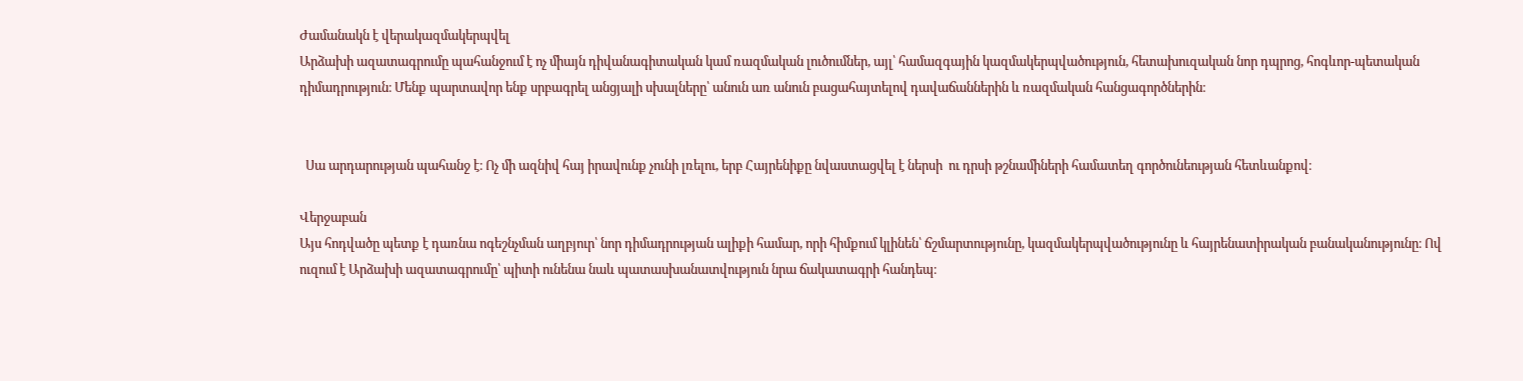Ժամանակն է վերակազմակերպվել
Արձախի ազատագրումը պահանջում է ոչ միայն դիվանագիտական կամ ռազմական լուծումներ, այլ՝ համազգային կազմակերպվածություն, հետախուզական նոր դպրոց, հոգևոր-պետական դիմադրություն։ Մենք պարտավոր ենք սրբագրել անցյալի սխալները՝ անուն առ անուն բացահայտելով դավաճաններին և ռազմական հանցագործներին։


  Սա արդարության պահանջ է։ Ոչ մի ազնիվ հայ իրավունք չունի լռելու, երբ Հայրենիքը նվաստացվել է ներսի  ու դրսի թշնամիների համատեղ գործունեության հետևանքով։

Վերջաբան
Այս հոդվածը պետք է դառնա ոգեշնչման աղբյուր՝ նոր դիմադրության ալիքի համար, որի հիմքում կլինեն՝ ճշմարտությունը, կազմակերպվածությունը և հայրենատիրական բանականությունը։ Ով ուզում է Արձախի ազատագրումը՝ պիտի ունենա նաև պատասխանատվություն նրա ճակատագրի հանդեպ։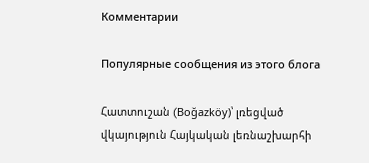Комментарии

Популярные сообщения из этого блога

Հատտուշան (Boğazköy)՝ լռեցված վկայություն Հայկական լեռնաշխարհի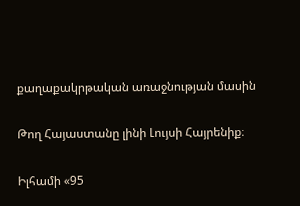քաղաքակրթական առաջնության մասին

Թող Հայաստանը լինի Լույսի Հայրենիք։

Իլհամի «95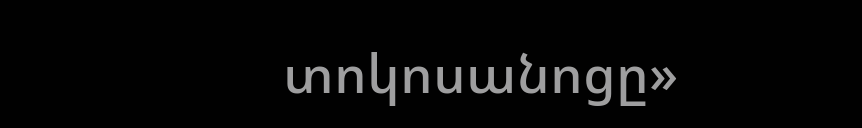տոկոսանոցը»